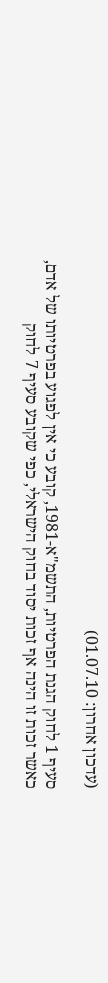(עדכון אחרון: 01.07.10)

סעיף 1 לחוק הגנת הפרטיות, התשמ"א-1981, קובע כי אין לפגוע בפרטיותו של אדם, כאשר זכות זו הינה אף זכות יסוד בחוק הישראלי, כפי שקובע סעיף 7 לחוק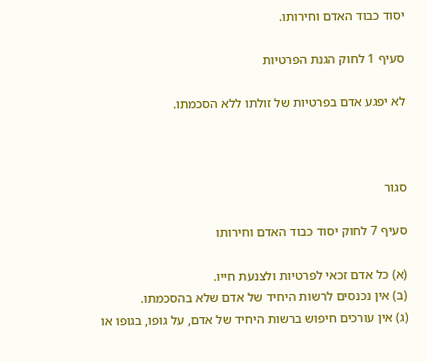יסוד כבוד האדם וחירותו.

סעיף 1 לחוק הגנת הפרטיות

לא יפגע אדם בפרטיות של זולתו ללא הסכמתו.



סגור

סעיף 7 לחוק יסוד כבוד האדם וחירותו

(א) כל אדם זכאי לפרטיות ולצנעת חייו.
(ב) אין נכנסים לרשות היחיד של אדם שלא בהסכמתו.
(ג) אין עורכים חיפוש ברשות היחיד של אדם, על גופו, בגופו או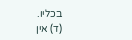בכליו.
(ד) אין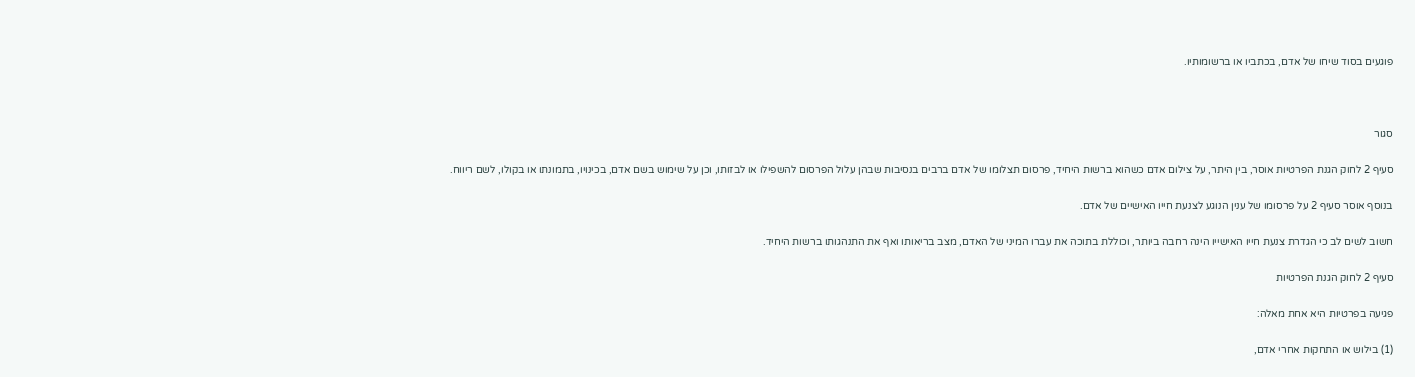פוגעים בסוד שיחו של אדם, בכתביו או ברשומותיו.



סגור

סעיף 2 לחוק הגנת הפרטיות אוסר, בין היתר, על צילום אדם כשהוא ברשות היחיד, פרסום תצלומו של אדם ברבים בנסיבות שבהן עלול הפרסום להשפילו או לבזותו, וכן על שימוש בשם אדם, בכינויו, בתמונתו או בקולו, לשם ריווח.

בנוסף אוסר סעיף 2 על פרסומו של ענין הנוגע לצנעת חייו האישיים של אדם.

חשוב לשים לב כי הגדרת צנעת חייו האישייו הינה רחבה ביותר, וכוללת בתוכה את עברו המיני של האדם, מצב בריאותו ואף את התנהגותו ברשות היחיד.

סעיף 2 לחוק הגנת הפרטיות

פגיעה בפרטיות היא אחת מאלה:

(1) בילוש או התחקות אחרי אדם,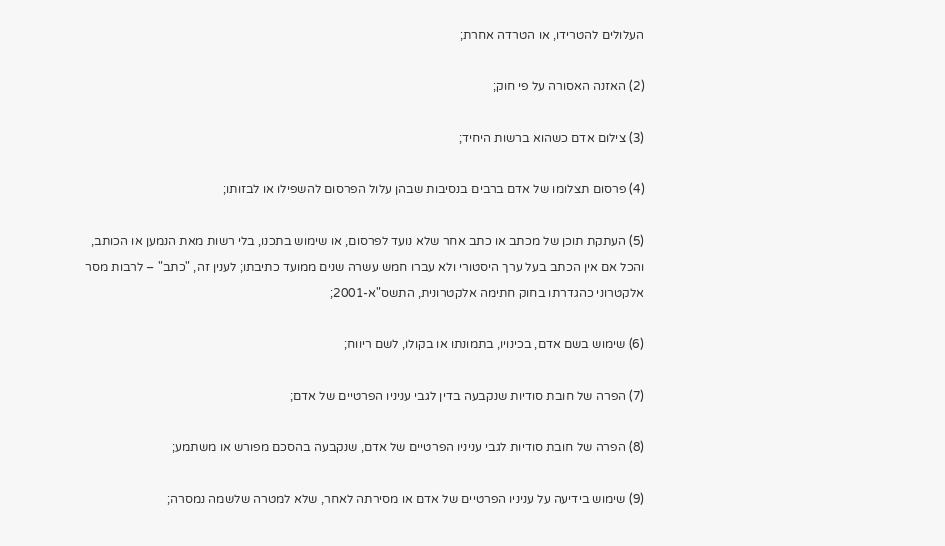העלולים להטרידו, או הטרדה אחרת;

(2) האזנה האסורה על פי חוק;

(3) צילום אדם כשהוא ברשות היחיד;

(4) פרסום תצלומו של אדם ברבים בנסיבות שבהן עלול הפרסום להשפילו או לבזותו;

(5) העתקת תוכן של מכתב או כתב אחר שלא נועד לפרסום, או שימוש בתכנו, בלי רשות מאת הנמען או הכותב, והכל אם אין הכתב בעל ערך היסטורי ולא עברו חמש עשרה שנים ממועד כתיבתו; לענין זה, "כתב" – לרבות מסר אלקטרוני כהגדרתו בחוק חתימה אלקטרונית, התשס"א-2001;

(6) שימוש בשם אדם, בכינויו, בתמונתו או בקולו, לשם ריווח;

(7) הפרה של חובת סודיות שנקבעה בדין לגבי עניניו הפרטיים של אדם;

(8) הפרה של חובת סודיות לגבי עניניו הפרטיים של אדם, שנקבעה בהסכם מפורש או משתמע;

(9) שימוש בידיעה על עניניו הפרטיים של אדם או מסירתה לאחר, שלא למטרה שלשמה נמסרה;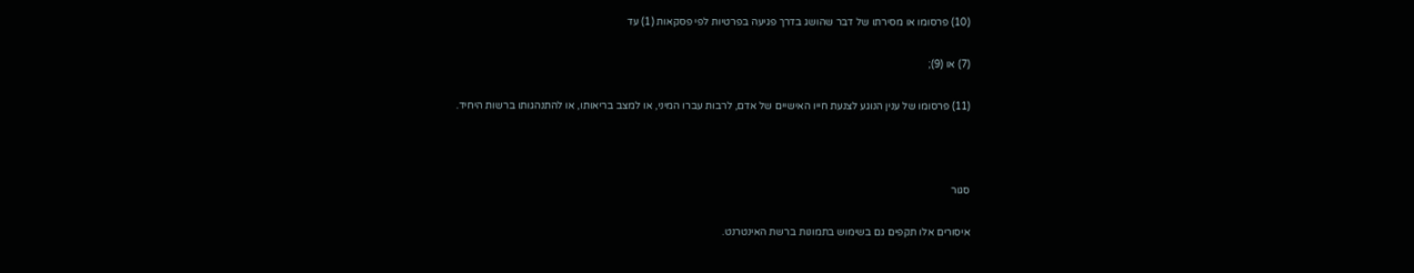(10) פרסומו או מסירתו של דבר שהושג בדרך פגיעה בפרטיות לפי פסקאות (1) עד

(7) או (9);

(11) פרסומו של ענין הנוגע לצנעת חייו האישיים של אדם, לרבות עברו המיני, או למצב בריאותו, או להתנהגותו ברשות היחיד.



סגור

איסורים אלו תקפים גם בשימוש בתמונות ברשת האינטרנט.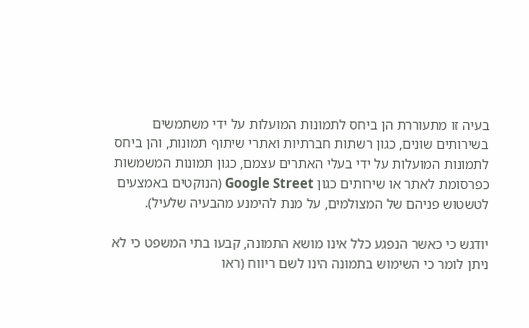בעיה זו מתעוררת הן ביחס לתמונות המועלות על ידי משתמשים בשירותים שונים, כגון רשתות חברתיות ואתרי שיתוף תמונות, והן ביחס לתמונות המועלות על ידי בעלי האתרים עצמם, כגון תמונות המשמשות כפרסומת לאתר או שירותים כגון Google Street (הנוקטים באמצעים לטשטוש פניהם של המצולמים, על מנת להימנע מהבעיה שלעיל).

יודגש כי כאשר הנפגע כלל אינו מושא התמונה, קבעו בתי המשפט כי לא ניתן לומר כי השימוש בתמונה הינו לשם ריווח (ראו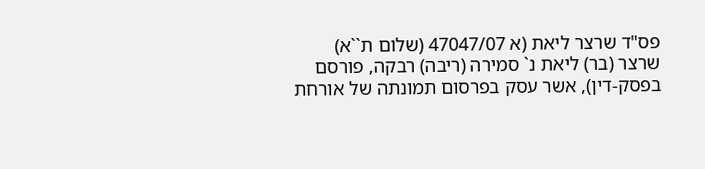פס"ד שרצר ליאת (א 47047/07 (שלום ת``א) שרצר (בר) ליאת נ` סמירה (ריבה) רבקה, פורסם בפסק-דין), אשר עסק בפרסום תמונתה של אורחת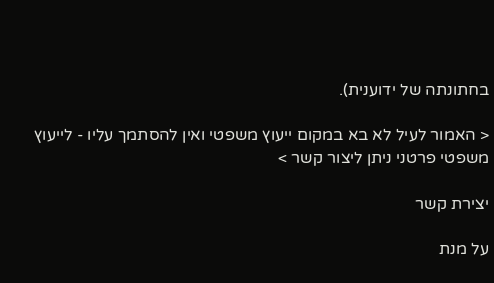בחתונתה של ידוענית).

< האמור לעיל לא בא במקום ייעוץ משפטי ואין להסתמך עליו - לייעוץ משפטי פרטני ניתן ליצור קשר >

יצירת קשר

על מנת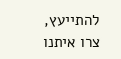להתייעץ, צרו איתנו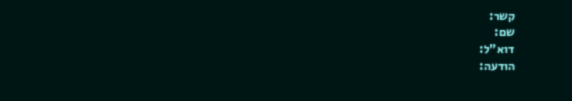קשר:
שם:
דוא"ל:
הודעה: